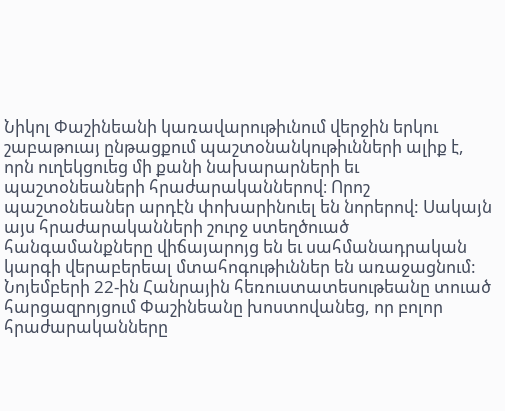Նիկոլ Փաշինեանի կառավարութիւնում վերջին երկու շաբաթուայ ընթացքում պաշտօնանկութիւնների ալիք է, որն ուղեկցուեց մի քանի նախարարների եւ պաշտօնեաների հրաժարականներով։ Որոշ պաշտօնեաներ արդէն փոխարինուել են նորերով: Սակայն այս հրաժարականների շուրջ ստեղծուած հանգամանքները վիճայարոյց են եւ սահմանադրական կարգի վերաբերեալ մտահոգութիւններ են առաջացնում:
Նոյեմբերի 22-ին Հանրային հեռուստատեսութեանը տուած հարցազրոյցում Փաշինեանը խոստովանեց, որ բոլոր հրաժարականները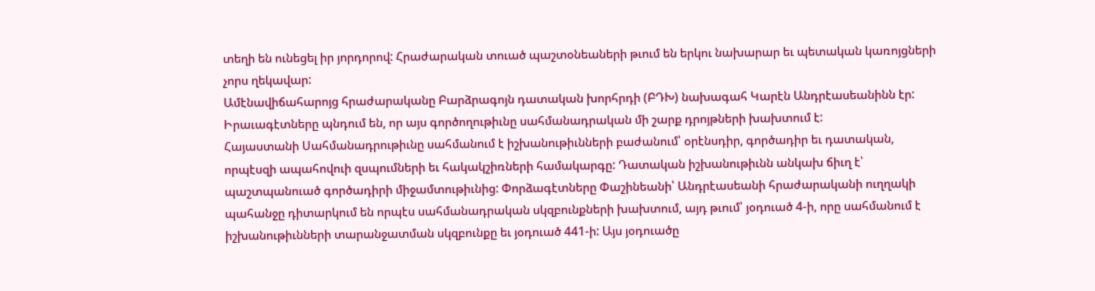տեղի են ունեցել իր յորդորով: Հրաժարական տուած պաշտօնեաների թւում են երկու նախարար եւ պետական կառոյցների չորս ղեկավար:
Ամէնավիճահարոյց հրաժարականը Բարձրագոյն դատական խորհրդի (ԲԴԽ) նախագահ Կարէն Անդրէասեանինն էր: Իրաւագէտները պնդում են, որ այս գործողութիւնը սահմանադրական մի շարք դրոյթների խախտում է:
Հայաստանի Սահմանադրութիւնը սահմանում է իշխանութիւնների բաժանում՝ օրէնսդիր, գործադիր եւ դատական, որպէսզի ապահովուի զսպումների եւ հակակշիռների համակարգը: Դատական իշխանութիւնն անկախ ճիւղ է՝ պաշտպանուած գործադիրի միջամտութիւնից: Փորձագէտները Փաշինեանի՝ Անդրէասեանի հրաժարականի ուղղակի պահանջը դիտարկում են որպէս սահմանադրական սկզբունքների խախտում, այդ թւում՝ յօդուած 4-ի, որը սահմանում է իշխանութիւնների տարանջատման սկզբունքը եւ յօդուած 441-ի: Այս յօդուածը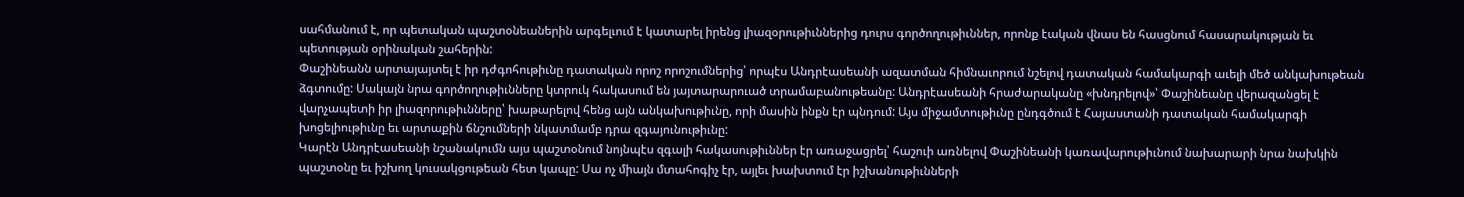սահմանում է, որ պետական պաշտօնեաներին արգելւում է կատարել իրենց լիազօրութիւններից դուրս գործողութիւններ, որոնք էական վնաս են հասցնում հասարակության եւ պետության օրինական շահերին:
Փաշինեանն արտայայտել է իր դժգոհութիւնը դատական որոշ որոշումներից՝ որպէս Անդրէասեանի ազատման հիմնաւորում նշելով դատական համակարգի աւելի մեծ անկախութեան ձգտումը: Սակայն նրա գործողութիւնները կտրուկ հակասում են յայտարարուած տրամաբանութեանը: Անդրէասեանի հրաժարականը «խնդրելով»՝ Փաշինեանը վերազանցել է վարչապետի իր լիազորութիւնները՝ խաթարելով հենց այն անկախութիւնը, որի մասին ինքն էր պնդում: Այս միջամտութիւնը ընդգծում է Հայաստանի դատական համակարգի խոցելիութիւնը եւ արտաքին ճնշումների նկատմամբ դրա զգայունութիւնը:
Կարէն Անդրէասեանի նշանակումն այս պաշտօնում նոյնպէս զգալի հակասութիւններ էր առաջացրել՝ հաշուի առնելով Փաշինեանի կառավարութիւնում նախարարի նրա նախկին պաշտօնը եւ իշխող կուսակցութեան հետ կապը: Սա ոչ միայն մտահոգիչ էր, այլեւ խախտում էր իշխանութիւնների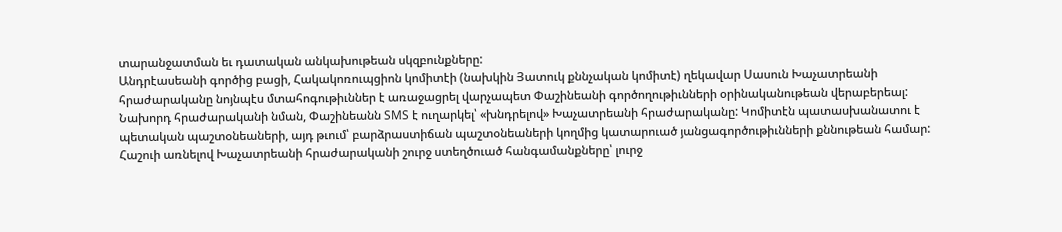տարանջատման եւ դատական անկախութեան սկզբունքները:
Անդրէասեանի գործից բացի, Հակակոռուպցիոն կոմիտէի (նախկին Յատուկ քննչական կոմիտէ) ղեկավար Սասուն Խաչատրեանի հրաժարականը նոյնպէս մտահոգութիւններ է առաջացրել վարչապետ Փաշինեանի գործողութիւնների օրինականութեան վերաբերեալ: Նախորդ հրաժարականի նման, Փաշինեանն SMS է ուղարկել՝ «խնդրելով» Խաչատրեանի հրաժարականը: Կոմիտէն պատասխանատու է պետական պաշտօնեաների, այդ թւում՝ բարձրաստիճան պաշտօնեաների կողմից կատարուած յանցագործութիւնների քննութեան համար: Հաշուի առնելով Խաչատրեանի հրաժարականի շուրջ ստեղծուած հանգամանքները՝ լուրջ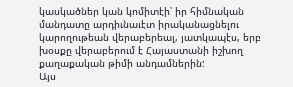կասկածներ կան կոմիտէի՝ իր հիմնական մանդատը արդիւնաւէտ իրականացնելու կարողութեան վերաբերեալ, յատկապէս, երբ խօսքը վերաբերում է Հայաստանի իշխող քաղաքական թիմի անդամներին:
Այս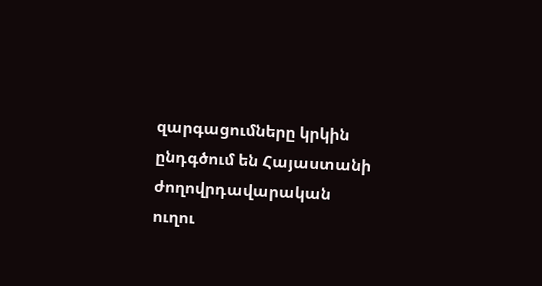զարգացումները կրկին ընդգծում են Հայաստանի ժողովրդավարական ուղու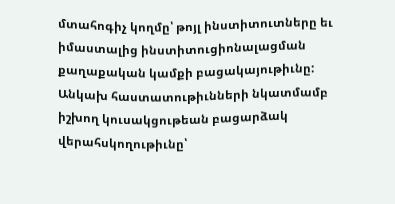մտահոգիչ կողմը՝ թոյլ ինստիտուտները եւ իմաստալից ինստիտուցիոնալացման քաղաքական կամքի բացակայութիւնը: Անկախ հաստատութիւնների նկատմամբ իշխող կուսակցութեան բացարձակ վերահսկողութիւնը՝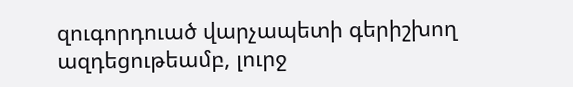զուգորդուած վարչապետի գերիշխող ազդեցութեամբ, լուրջ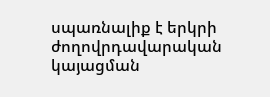սպառնալիք է երկրի ժողովրդավարական կայացման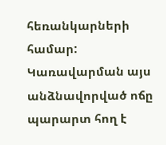հեռանկարների համար: Կառավարման այս անձնավորված ոճը պարարտ հող է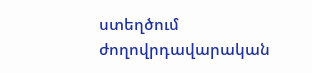ստեղծում ժողովրդավարական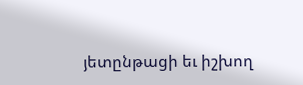յետընթացի եւ իշխող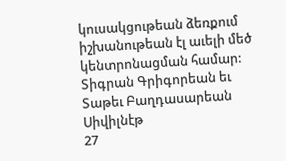կուսակցութեան ձեռքում իշխանութեան էլ աւելի մեծ կենտրոնացման համար:
Տիգրան Գրիգորեան եւ Տաթեւ Բաղդասարեան
Սիվիլնէթ
27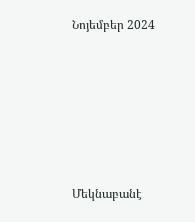Նոյեմբեր 2024







Մեկնաբանէ